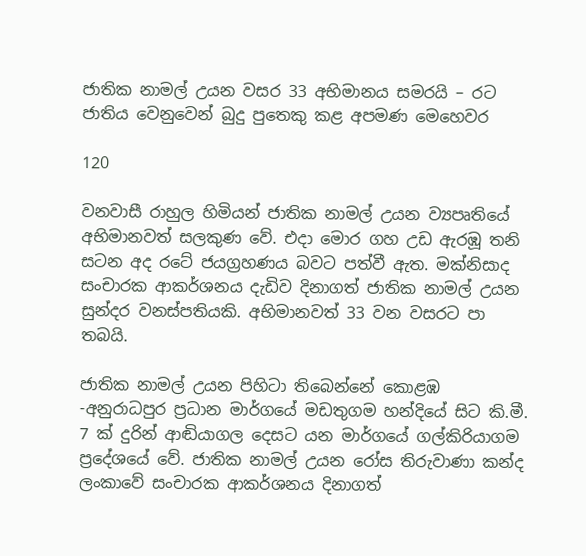ජාතික නාමල් උයන වසර 33 අභිමානය සමරයි – රට ජාතිය වෙනුවෙන් බුදු පුතෙකු කළ අපමණ මෙහෙවර

120

වනවාසී රාහුල හිමියන් ජාතික නාමල් උයන ව්‍යපෘතියේ අභිමානවත් සලකුණ වේ. එදා මොර ගහ උඩ ඇරඹූ තනි සටන අද රටේ ජයග්‍රහණය බවට පත්වී ඇත. මක්නිසාද සංචාරක ආකර්ශනය දැඩිව දිනාගත් ජාතික නාමල් උයන සුන්දර වනස්පතියකි. අභිමානවත් 33 වන වසරට පා තබයි.

ජාතික නාමල් උයන පිහිටා තිබෙන්නේ කොළඹ -අනුරාධපුර ප්‍රධාන මාර්ගයේ මඩතුගම හන්දියේ සිට කි.මී. 7 ක් දුරින් ආඬියාගල දෙසට යන මාර්ගයේ ගල්කිරියාගම ප්‍රදේශයේ වේ. ජාතික නාමල් උයන රෝස තිරුවාණා කන්ද ලංකාවේ සංචාරක ආකර්ශනය දිනාගත්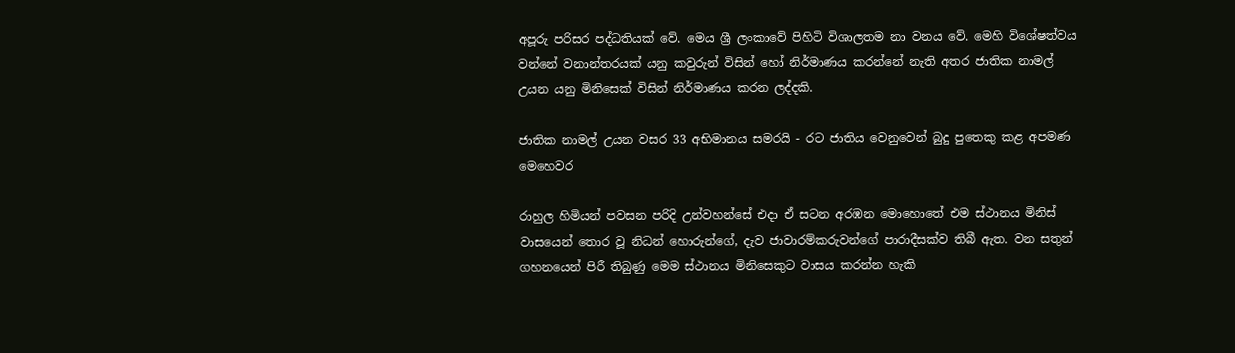අපූරු පරිසර පද්ධතියක් වේ. මෙය ශ්‍රී ලංකාවේ පිහිටි විශාලතම නා වනය වේ. මෙහි විශේෂත්වය වන්නේ වනාන්තරයක් යනු කවුරුන් විසින් හෝ නිර්මාණය කරන්නේ නැති අතර ජාතික නාමල් උයන යනු මිනිසෙක් විසින් නිර්මාණය කරන ලද්දකි.

ජාතික නාමල් උයන වසර 33 අභිමානය සමරයි - රට ජාතිය වෙනුවෙන් බුදු පුතෙකු කළ අපමණ මෙහෙවර

රාහුල හිමියන් පවසන පරිදි උන්වහන්සේ එදා ඒ සටන අරඹන මොහොතේ එම ස්ථානය මිනිස් වාසයෙන් තොර වූ නිධන් හොරුන්ගේ, දැව ජාවාරම්කරුවන්ගේ පාරාදීසක්ව තිබී ඇත. වන සතුන් ගහනයෙන් පිරී තිබුණු මෙම ස්ථානය මිනිසෙකුට වාසය කරන්න හැකි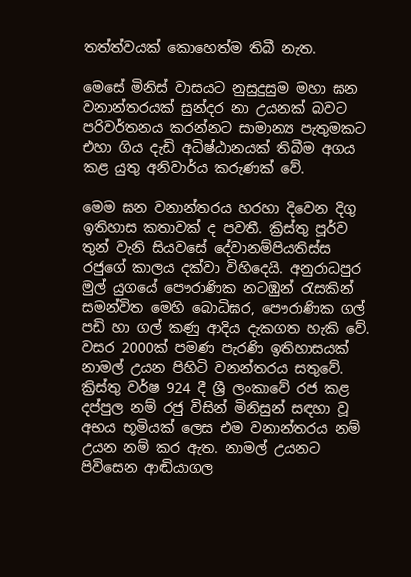තත්ත්වයක් කොහෙත්ම තිබී නැත.

මෙසේ මිනිස් වාසයට නුසුදුසුම මහා ඝන වනාන්තරයක් සුන්දර නා උයනක් බවට පරිවර්තනය කරන්නට සාමාන්‍ය පැතුමකට එහා ගිය දැඩි අධිෂ්ඨානයක් තිබීම අගය කළ යුතු අනිවාර්ය කරුණක් වේ.

මෙම ඝන වනාන්තරය හරහා දිවෙන දිගු ඉතිහාස කතාවක් ද පවතී. ක්‍රිස්තු පූර්ව තුන් වැනි සියවසේ දේවානම්පියතිස්ස රජුගේ කාලය දක්වා විහිදෙයි. අනුරාධපුර මුල් යුගයේ පෞරාණික නටඹුන් රැසකින් සමන්විත මෙහි බොධිඝර, පෞරාණික ගල් පඩි හා ගල් කණු ආදිය දැකගත හැකි වේ. වසර 2000ක් පමණ පැරණි ඉතිහාසයක් නාමල් උයන පිහිටි වනන්තරය සතුවේ. ක්‍රිස්තු වර්ෂ 924 දී ශ්‍රී ලංකාවේ රජ කළ දප්පුල නම් රජු විසින් මිනිසුන් සඳහා වූ අභය භූමියක් ලෙස එම වනාන්තරය නම් උයන නම් කර ඇත. නාමල් උයනට පිවිසෙන ආඬියාගල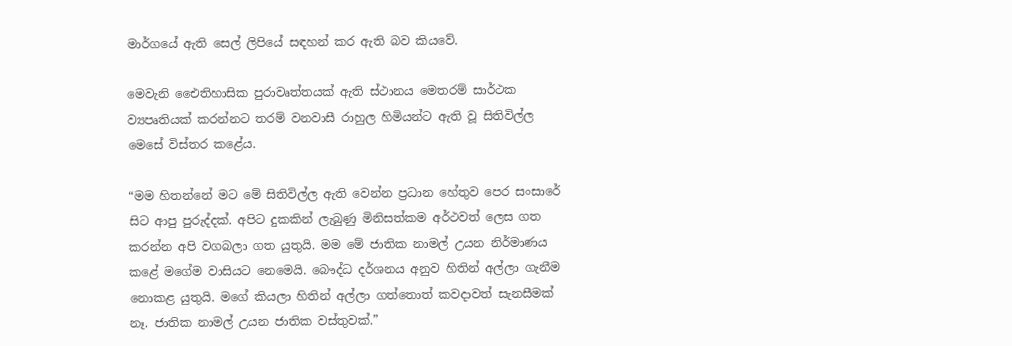මාර්ගයේ ඇති සෙල් ලිපියේ සඳහන් කර ඇති බව කියවේ.

මෙවැනි එෛතිහාසික පුරාවෘත්තයක් ඇති ස්ථානය මෙතරම් සාර්ථක ව්‍යපෘතියක් කරන්නට තරම් වනවාසී රාහුල හිමියන්ට ඇති වූ සිතිවිල්ල මෙසේ විස්තර කළේය.

“මම හිතන්නේ මට මේ සිතිවිල්ල ඇති වෙන්න ප්‍රධාන හේතුව පෙර සංසාරේ සිට ආපු පුරුද්දක්. අපිට දුකකින් ලැබුණු මිනිසත්කම අර්ථවත් ලෙස ගත කරන්න අපි වගබලා ගත යුතුයි. මම මේ ජාතික නාමල් උයන නිර්මාණය කළේ මගේම වාසියට නෙමෙයි. බෞද්ධ දර්ශනය අනුව හිතින් අල්ලා ගැනීම නොකළ යුතුයි. මගේ කියලා හිතින් අල්ලා ගත්තොත් කවදාවත් සැනසීමක් නෑ. ජාතික නාමල් උයන ජාතික වස්තුවක්.”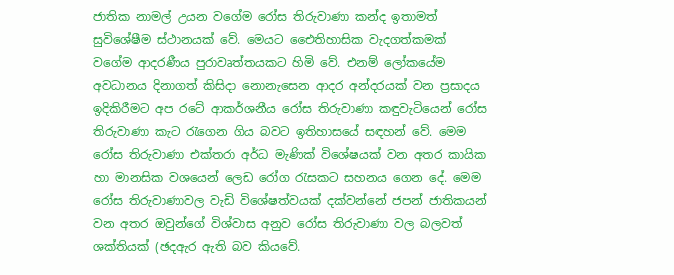ජාතික නාමල් උයන වගේම රෝස තිරුවාණා කන්ද ඉතාමත් සුවිශේෂීම ස්ථානයක් වේ. මෙයට එෛතිහාසික වැදගත්කමක් වගේම ආදරණීය පුරාවෘත්තයකට හිමි වේ. එනම් ලෝකයේම අවධානය දිනාගත් කිසිදා නොනැසෙන ආදර අන්දරයක් වන ප්‍රසාදය ඉදිකිරීමට අප රටේ ආකර්ශනීය රෝස තිරුවාණා කඳුවැටියෙන් රෝස තිරුවාණා කැට රැගෙන ගිය බවට ඉතිහාසයේ සඳහන් වේ. මෙම රෝස තිරුවාණා එක්තරා අර්ධ මැණික් විශේෂයක් වන අතර කායික හා මානසික වශයෙන් ලෙඩ රෝග රැසකට සහනය ගෙන දේ. මෙම රෝස තිරුවාණාවල වැඩි විශේෂත්වයක් දක්වන්නේ ජපන් ජාතිකයන් වන අතර ඔවුන්ගේ විශ්වාස අනුව රෝස තිරුවාණා වල බලවත් ශක්තියක් (ඡදඇර ඇති බව කියවේ.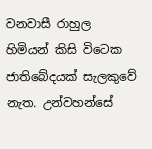වනවාසී රාහුල හිමියන් කිසි විටෙක ජාතිබේදයක් සැලකුවේ නැත. උන්වහන්සේ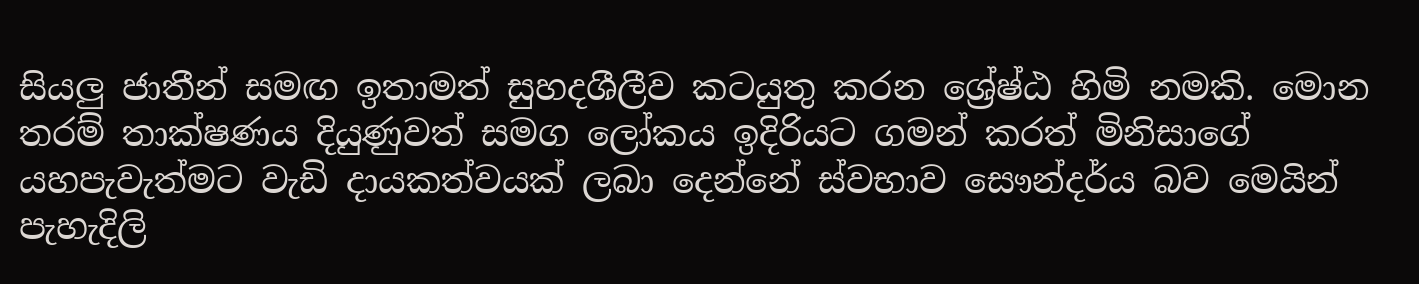සියලු ජාතීන් සමඟ ඉතාමත් සුහදශීලීව කටයුතු කරන ශ්‍රේෂ්ඨ හිමි නමකි. මොන තරම් තාක්ෂණය දියුණුවත් සමග ලෝකය ඉදිරියට ගමන් කරත් මිනිසාගේ යහපැවැත්මට වැඩි දායකත්වයක් ලබා දෙන්නේ ස්වභාව සෞන්දර්ය බව මෙයින් පැහැදිලි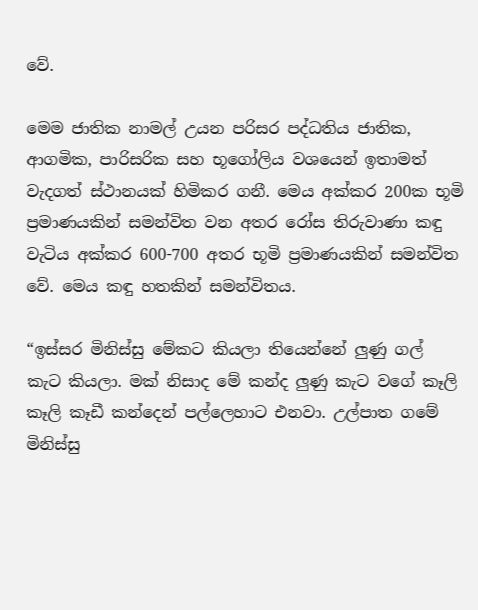වේ.

මෙම ජාතික නාමල් උයන පරිසර පද්ධතිය ජාතික, ආගමික, පාරිසරික සහ භූගෝලිය වශයෙන් ඉතාමත් වැදගත් ස්ථානයක් හිමිකර ගනී. මෙය අක්කර 200ක භූමි ප්‍රමාණයකින් සමන්විත වන අතර රෝස තිරුවාණා කඳු වැටිය අක්කර 600-700 අතර භූමි ප්‍රමාණයකින් සමන්විත වේ. මෙය කඳු හතකින් සමන්විතය.

“ඉස්සර මිනිස්සු මේකට කියලා තියෙන්නේ ලුණු ගල් කැට කියලා. මක් නිසාද මේ කන්ද ලුණු කැට වගේ කෑලි කෑලි කෑඩී කන්දෙන් පල්ලෙහාට එනවා. උල්පාත ගමේ මිනිස්සු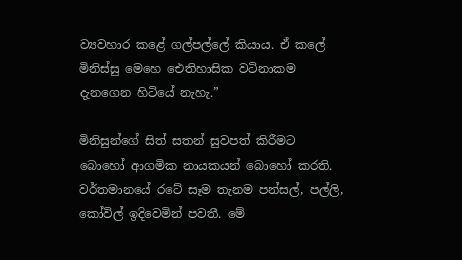ව්‍යවහාර කළේ ගල්පල්ලේ කියාය. ඒ කලේ මිනිස්සු මෙහෙ ඓතිහාසික වටිනාකම දැනගෙන හිටියේ නැහැ.”

මිනිසුන්ගේ සිත් සතන් සුවපත් කිරීමට බොහෝ ආගමික නායකයන් බොහෝ කරති. වර්තමානයේ රටේ සෑම තැනම පන්සල්, පල්ලි, කෝවිල් ඉදිවෙමින් පවතී. මේ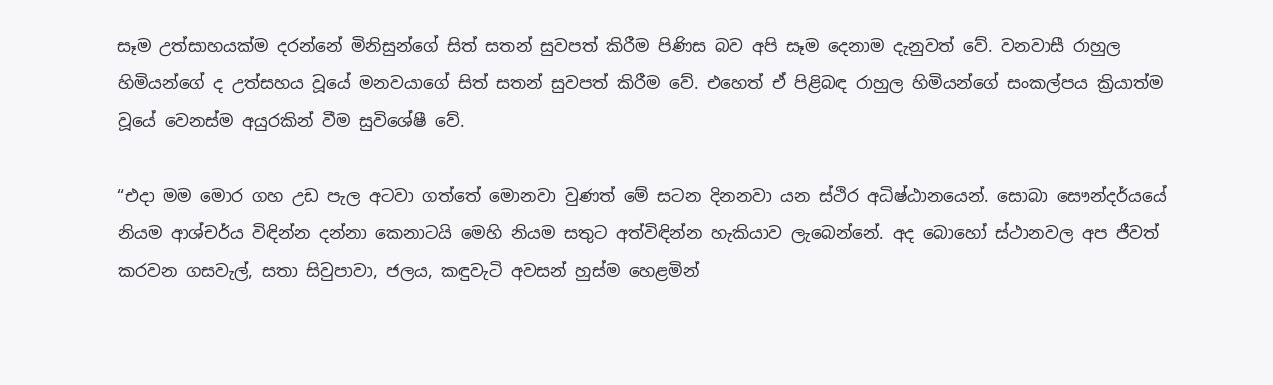සෑම උත්සාහයක්ම දරන්නේ මිනිසුන්ගේ සිත් සතන් සුවපත් කිරීම පිණිස බව අපි සෑම දෙනාම දැනුවත් වේ. වනවාසී රාහුල හිමියන්ගේ ද උත්සහය වූයේ මනවයාගේ සිත් සතන් සුවපත් කිරීම වේ. එහෙත් ඒ පිළිබඳ රාහුල හිමියන්ගේ සංකල්පය ක්‍රියාත්ම වූයේ වෙනස්ම අයුරකින් වීම සුවිශේෂී වේ.

“එදා මම මොර ගහ උඩ පැල අටවා ගත්තේ මොනවා වුණත් මේ සටන දිනනවා යන ස්ථිර අධිෂ්ඨානයෙන්. සොබා සෞන්දර්යයේ නියම ආශ්චර්ය විඳින්න දන්නා කෙනාටයි මෙහි නියම සතුට අත්විඳින්න හැකියාව ලැබෙන්නේ. අද බොහෝ ස්ථානවල අප ජීවත් කරවන ගසවැල්, සතා සිවුපාවා, ජලය, කඳුවැටි අවසන් හුස්ම හෙළමින්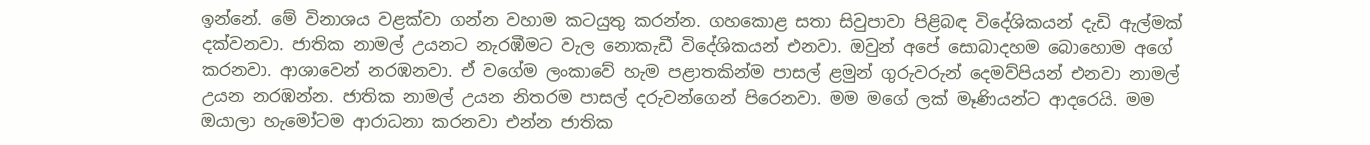ඉන්නේ. මේ විනාශය වළක්වා ගන්න වහාම කටයුතු කරන්න. ගහකොළ සතා සිවුපාවා පිළිබඳ විදේශිකයන් දැඩි ඇල්මක් දක්වනවා. ජාතික නාමල් උයනට නැරඹීමට වැල නොකැඩී විදේශිකයන් එනවා. ඔවුන් අපේ සොබාදහම බොහොම අගේ කරනවා. ආශාවෙන් නරඹනවා. ඒ වගේම ලංකාවේ හැම පළාතකින්ම පාසල් ළමුන් ගුරුවරුන් දෙමව්පියන් එනවා නාමල් උයන නරඹන්න. ජාතික නාමල් උයන නිතරම පාසල් දරුවන්ගෙන් පිරෙනවා. මම මගේ ලක් මෑණියන්ට ආදරෙයි. මම ඔයාලා හැමෝටම ආරාධනා කරනවා එන්න ජාතික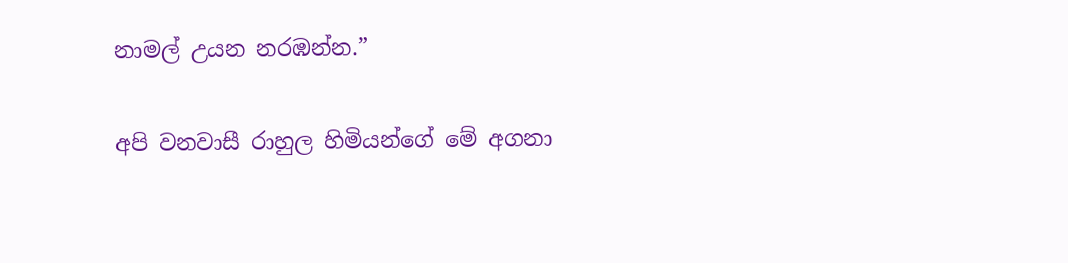නාමල් උයන නරඹන්න.”

අපි වනවාසී රාහුල හිමියන්ගේ මේ අගනා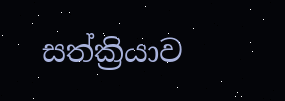සත්ක්‍රියාව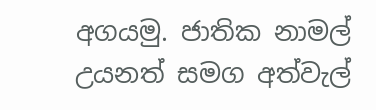අගයමු. ජාතික නාමල් උයනත් සමග අත්වැල්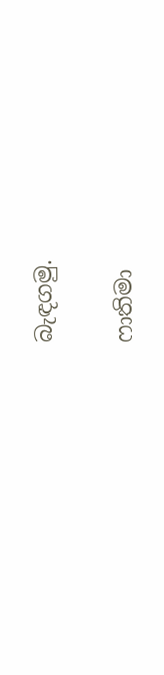බැඳගමු.

ෆාතිමා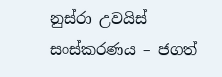නුස්රා උවයිස්
සංස්කරණය – ජගත්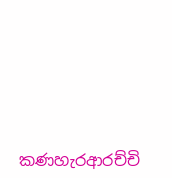කණහැරආරච්චි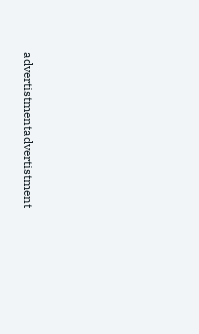advertistmentadvertistment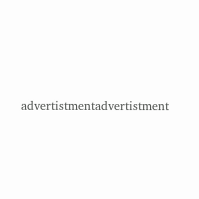advertistmentadvertistment